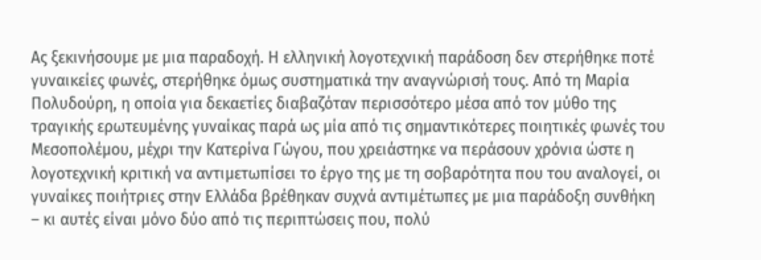Ας ξεκινήσουμε με μια παραδοχή. Η ελληνική λογοτεχνική παράδοση δεν στερήθηκε ποτέ γυναικείες φωνές, στερήθηκε όμως συστηματικά την αναγνώρισή τους. Από τη Μαρία Πολυδούρη, η οποία για δεκαετίες διαβαζόταν περισσότερο μέσα από τον μύθο της τραγικής ερωτευμένης γυναίκας παρά ως μία από τις σημαντικότερες ποιητικές φωνές του Μεσοπολέμου, μέχρι την Κατερίνα Γώγου, που χρειάστηκε να περάσουν χρόνια ώστε η λογοτεχνική κριτική να αντιμετωπίσει το έργο της με τη σοβαρότητα που του αναλογεί, οι γυναίκες ποιήτριες στην Ελλάδα βρέθηκαν συχνά αντιμέτωπες με μια παράδοξη συνθήκη – κι αυτές είναι μόνο δύο από τις περιπτώσεις που, πολύ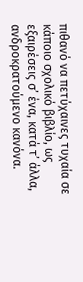πιθανό να πετύχαινες τυχαία σε κάποιο σχολικό βιβλίο, ως εξαιρέσεις σ’ ένα, κατά τ’ άλλα, ανδροκρατούμενο κανόνα.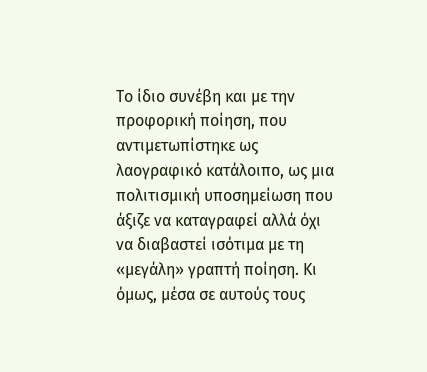Το ίδιο συνέβη και με την προφορική ποίηση, που αντιμετωπίστηκε ως λαογραφικό κατάλοιπο, ως μια πολιτισμική υποσημείωση που άξιζε να καταγραφεί αλλά όχι να διαβαστεί ισότιμα με τη «μεγάλη» γραπτή ποίηση. Κι όμως, μέσα σε αυτούς τους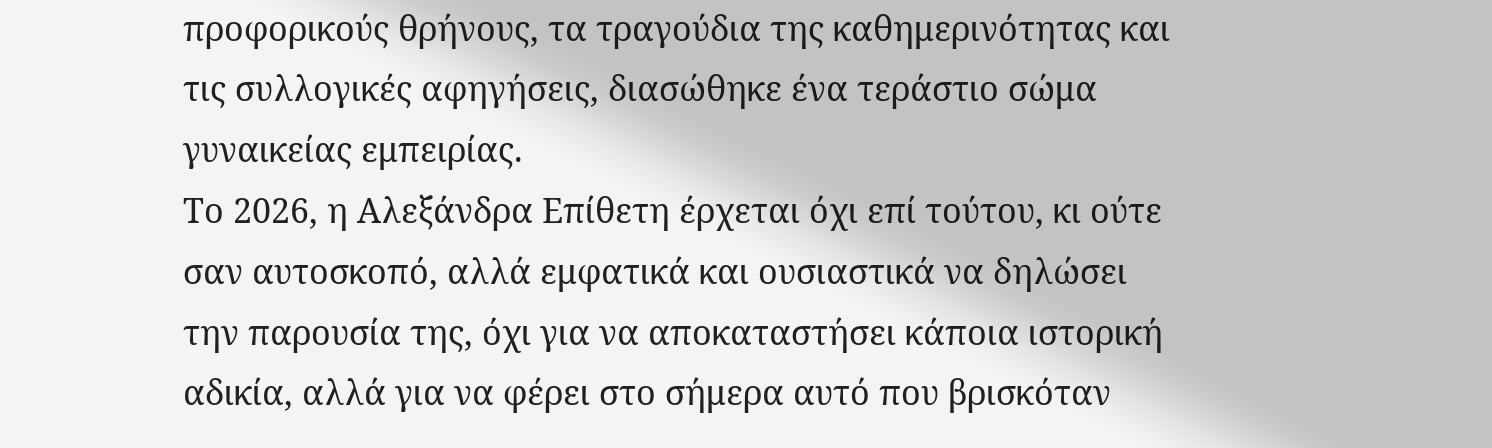προφορικούς θρήνους, τα τραγούδια της καθημερινότητας και τις συλλογικές αφηγήσεις, διασώθηκε ένα τεράστιο σώμα γυναικείας εμπειρίας.
Το 2026, η Αλεξάνδρα Επίθετη έρχεται όχι επί τούτου, κι ούτε σαν αυτοσκοπό, αλλά εμφατικά και ουσιαστικά να δηλώσει την παρουσία της, όχι για να αποκαταστήσει κάποια ιστορική αδικία, αλλά για να φέρει στο σήμερα αυτό που βρισκόταν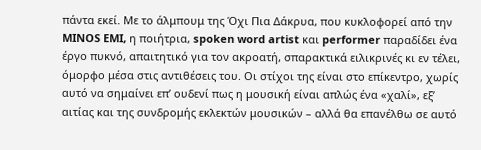πάντα εκεί. Με το άλμπουμ της Όχι Πια Δάκρυα, που κυκλοφορεί από την MINOS EMI, η ποιήτρια, spoken word artist και performer παραδίδει ένα έργο πυκνό, απαιτητικό για τον ακροατή, σπαρακτικά ειλικρινές κι εν τέλει, όμορφο μέσα στις αντιθέσεις του. Οι στίχοι της είναι στο επίκεντρο, χωρίς αυτό να σημαίνει επ’ ουδενί πως η μουσική είναι απλώς ένα «χαλί», εξ’ αιτίας και της συνδρομής εκλεκτών μουσικών – αλλά θα επανέλθω σε αυτό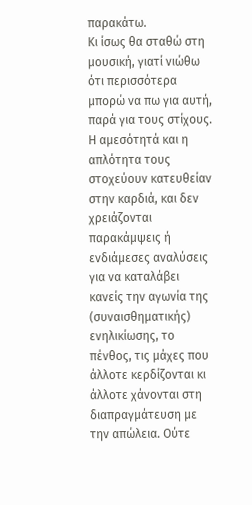παρακάτω.
Κι ίσως θα σταθώ στη μουσική, γιατί νιώθω ότι περισσότερα μπορώ να πω για αυτή, παρά για τους στίχους. Η αμεσότητά και η απλότητα τους στοχεύουν κατευθείαν στην καρδιά, και δεν χρειάζονται παρακάμψεις ή ενδιάμεσες αναλύσεις για να καταλάβει κανείς την αγωνία της (συναισθηματικής) ενηλικίωσης, το πένθος, τις μάχες που άλλοτε κερδίζονται κι άλλοτε χάνονται στη διαπραγμάτευση με την απώλεια. Ούτε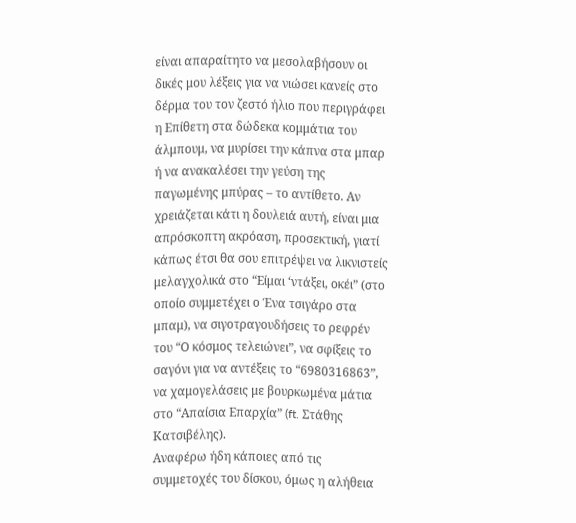είναι απαραίτητο να μεσολαβήσουν οι δικές μου λέξεις για να νιώσει κανείς στο δέρμα του τον ζεστό ήλιο που περιγράφει η Επίθετη στα δώδεκα κομμάτια του άλμπουμ, να μυρίσει την κάπνα στα μπαρ ή να ανακαλέσει την γεύση της παγωμένης μπύρας – το αντίθετο. Αν χρειάζεται κάτι η δουλειά αυτή, είναι μια απρόσκοπτη ακρόαση, προσεκτική, γιατί κάπως έτσι θα σου επιτρέψει να λικνιστείς μελαγχολικά στο “Είμαι ‘ντάξει, οκέι” (στο οποίο συμμετέχει ο Ένα τσιγάρο στα μπαμ), να σιγοτραγουδήσεις το ρεφρέν του “Ο κόσμος τελειώνει”, να σφίξεις το σαγόνι για να αντέξεις το “6980316863”, να χαμογελάσεις με βουρκωμένα μάτια στο “Απαίσια Επαρχία” (ft. Στάθης Κατσιβέλης).
Αναφέρω ήδη κάποιες από τις συμμετοχές του δίσκου, όμως η αλήθεια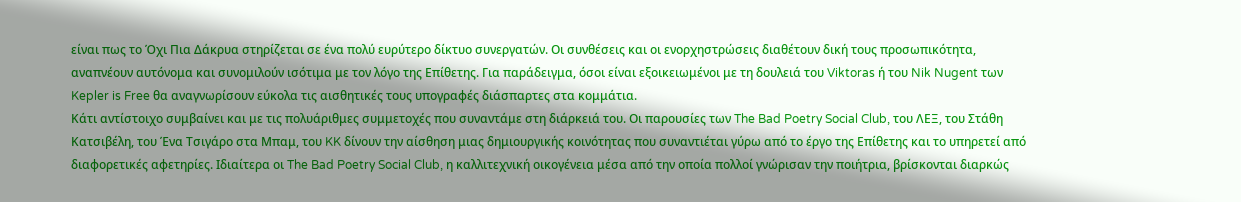είναι πως το Όχι Πια Δάκρυα στηρίζεται σε ένα πολύ ευρύτερο δίκτυο συνεργατών. Οι συνθέσεις και οι ενορχηστρώσεις διαθέτουν δική τους προσωπικότητα, αναπνέουν αυτόνομα και συνομιλούν ισότιμα με τον λόγο της Επίθετης. Για παράδειγμα, όσοι είναι εξοικειωμένοι με τη δουλειά του Viktoras ή του Nik Nugent των Kepler is Free θα αναγνωρίσουν εύκολα τις αισθητικές τους υπογραφές διάσπαρτες στα κομμάτια.
Κάτι αντίστοιχο συμβαίνει και με τις πολυάριθμες συμμετοχές που συναντάμε στη διάρκειά του. Οι παρουσίες των The Bad Poetry Social Club, του ΛΕΞ, του Στάθη Κατσιβέλη, του Ένα Τσιγάρο στα Μπαμ, του KK δίνουν την αίσθηση μιας δημιουργικής κοινότητας που συναντιέται γύρω από το έργο της Επίθετης και το υπηρετεί από διαφορετικές αφετηρίες. Ιδιαίτερα οι The Bad Poetry Social Club, η καλλιτεχνική οικογένεια μέσα από την οποία πολλοί γνώρισαν την ποιήτρια, βρίσκονται διαρκώς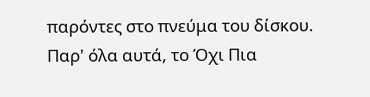παρόντες στο πνεύμα του δίσκου. Παρ' όλα αυτά, το Όχι Πια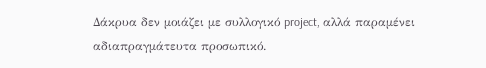Δάκρυα δεν μοιάζει με συλλογικό project, αλλά παραμένει αδιαπραγμάτευτα προσωπικό.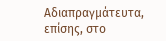Αδιαπραγμάτευτα, επίσης, στο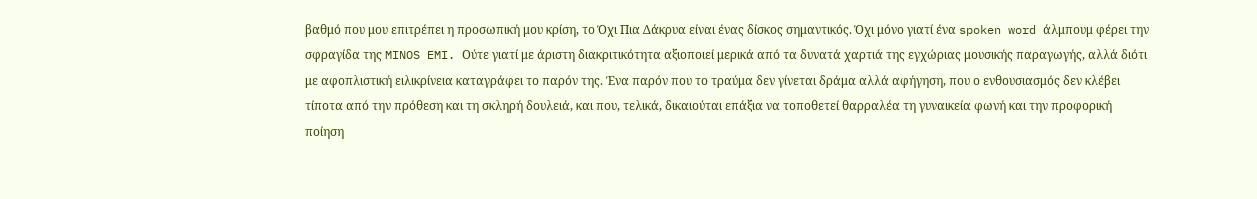βαθμό που μου επιτρέπει η προσωπική μου κρίση, το Όχι Πια Δάκρυα είναι ένας δίσκος σημαντικός. Όχι μόνο γιατί ένα spoken word άλμπουμ φέρει την σφραγίδα της MINOS EMI. Ούτε γιατί με άριστη διακριτικότητα αξιοποιεί μερικά από τα δυνατά χαρτιά της εγχώριας μουσικής παραγωγής, αλλά διότι με αφοπλιστική ειλικρίνεια καταγράφει το παρόν της. Ένα παρόν που το τραύμα δεν γίνεται δράμα αλλά αφήγηση, που ο ενθουσιασμός δεν κλέβει τίποτα από την πρόθεση και τη σκληρή δουλειά, και που, τελικά, δικαιούται επάξια να τοποθετεί θαρραλέα τη γυναικεία φωνή και την προφορική ποίηση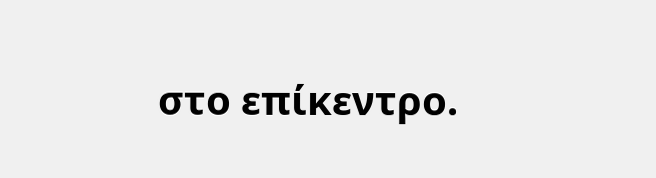στο επίκεντρο.